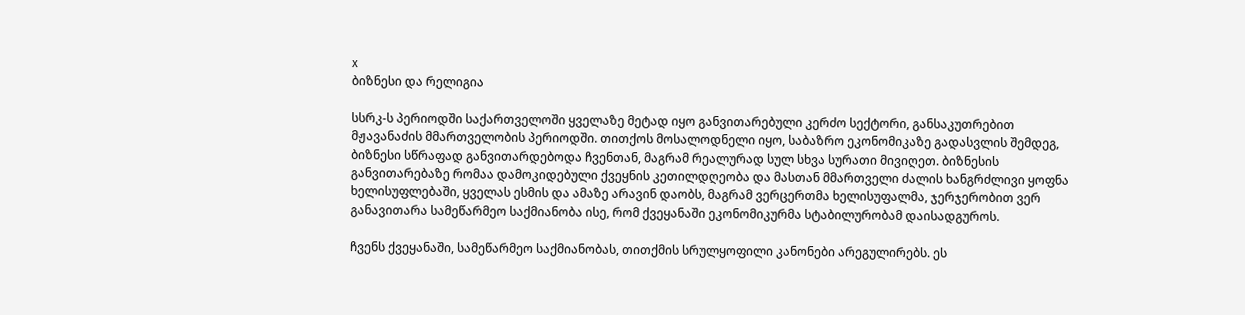x
ბიზნესი და რელიგია

სსრკ-ს პერიოდში საქართველოში ყველაზე მეტად იყო განვითარებული კერძო სექტორი, განსაკუთრებით მჟავანაძის მმართველობის პერიოდში. თითქოს მოსალოდნელი იყო, საბაზრო ეკონომიკაზე გადასვლის შემდეგ, ბიზნესი სწრაფად განვითარდებოდა ჩვენთან, მაგრამ რეალურად სულ სხვა სურათი მივიღეთ. ბიზნესის განვითარებაზე რომაა დამოკიდებული ქვეყნის კეთილდღეობა და მასთან მმართველი ძალის ხანგრძლივი ყოფნა ხელისუფლებაში, ყველას ესმის და ამაზე არავინ დაობს, მაგრამ ვერცერთმა ხელისუფალმა, ჯერჯერობით ვერ განავითარა სამეწარმეო საქმიანობა ისე, რომ ქვეყანაში ეკონომიკურმა სტაბილურობამ დაისადგუროს.

ჩვენს ქვეყანაში, სამეწარმეო საქმიანობას, თითქმის სრულყოფილი კანონები არეგულირებს. ეს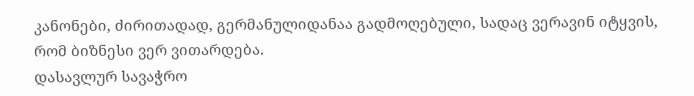კანონები, ძირითადად, გერმანულიდანაა გადმოღებული, სადაც ვერავინ იტყვის, რომ ბიზნესი ვერ ვითარდება.
დასავლურ სავაჭრო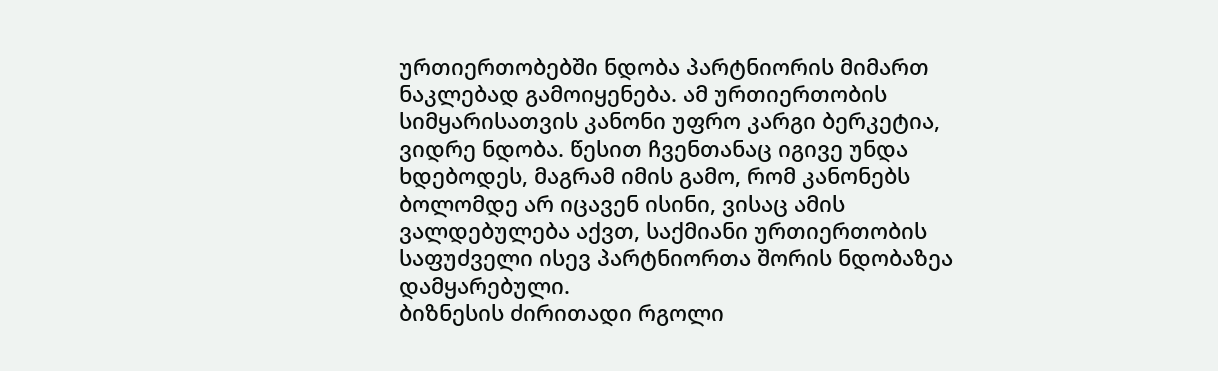ურთიერთობებში ნდობა პარტნიორის მიმართ ნაკლებად გამოიყენება. ამ ურთიერთობის სიმყარისათვის კანონი უფრო კარგი ბერკეტია, ვიდრე ნდობა. წესით ჩვენთანაც იგივე უნდა ხდებოდეს, მაგრამ იმის გამო, რომ კანონებს ბოლომდე არ იცავენ ისინი, ვისაც ამის ვალდებულება აქვთ, საქმიანი ურთიერთობის საფუძველი ისევ პარტნიორთა შორის ნდობაზეა დამყარებული.
ბიზნესის ძირითადი რგოლი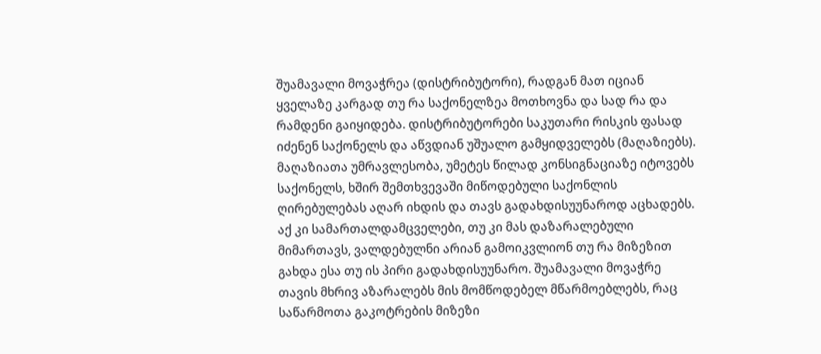შუამავალი მოვაჭრეა (დისტრიბუტორი), რადგან მათ იციან ყველაზე კარგად თუ რა საქონელზეა მოთხოვნა და სად რა და რამდენი გაიყიდება. დისტრიბუტორები საკუთარი რისკის ფასად იძენენ საქონელს და აწვდიან უშუალო გამყიდველებს (მაღაზიებს). მაღაზიათა უმრავლესობა, უმეტეს წილად კონსიგნაციაზე იტოვებს საქონელს, ხშირ შემთხვევაში მიწოდებული საქონლის ღირებულებას აღარ იხდის და თავს გადახდისუუნაროდ აცხადებს. აქ კი სამართალდამცველები, თუ კი მას დაზარალებული მიმართავს, ვალდებულნი არიან გამოიკვლიონ თუ რა მიზეზით გახდა ესა თუ ის პირი გადახდისუუნარო. შუამავალი მოვაჭრე თავის მხრივ აზარალებს მის მომწოდებელ მწარმოებლებს, რაც საწარმოთა გაკოტრების მიზეზი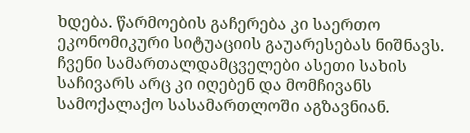ხდება. წარმოების გაჩერება კი საერთო ეკონომიკური სიტუაციის გაუარესებას ნიშნავს.
ჩვენი სამართალდამცველები ასეთი სახის საჩივარს არც კი იღებენ და მომჩივანს სამოქალაქო სასამართლოში აგზავნიან.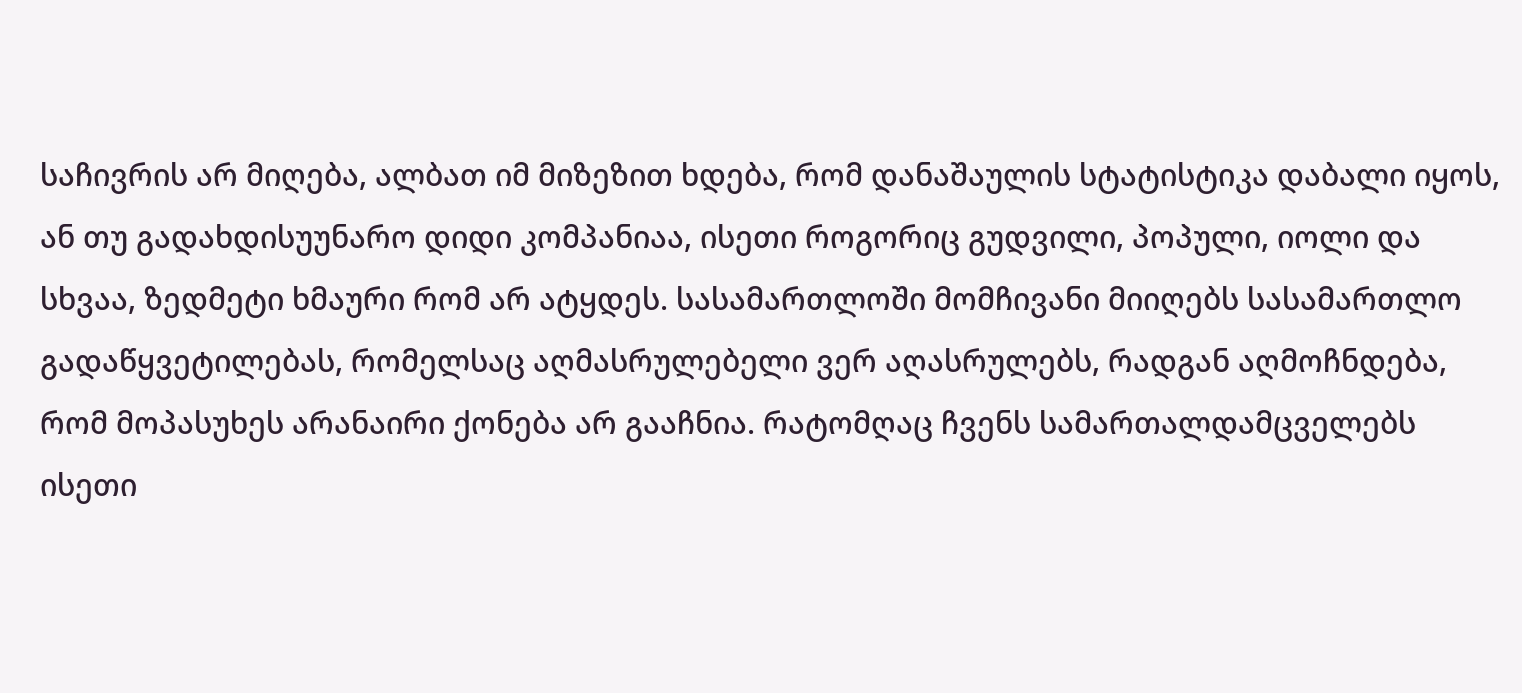საჩივრის არ მიღება, ალბათ იმ მიზეზით ხდება, რომ დანაშაულის სტატისტიკა დაბალი იყოს, ან თუ გადახდისუუნარო დიდი კომპანიაა, ისეთი როგორიც გუდვილი, პოპული, იოლი და სხვაა, ზედმეტი ხმაური რომ არ ატყდეს. სასამართლოში მომჩივანი მიიღებს სასამართლო გადაწყვეტილებას, რომელსაც აღმასრულებელი ვერ აღასრულებს, რადგან აღმოჩნდება, რომ მოპასუხეს არანაირი ქონება არ გააჩნია. რატომღაც ჩვენს სამართალდამცველებს ისეთი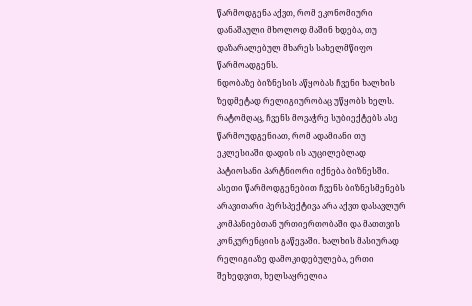წარმოდგენა აქვთ, რომ ეკონომიური დანაშაული მხოლოდ მაშინ ხდება, თუ დაზარალებულ მხარეს სახელმწიფო წარმოადგენს.
ნდობაზე ბიზნესის აწყობას ჩვენი ხალხის ზედმეტად რელიგიურობაც უწყობს ხელს. რატომღაც, ჩვენს მოვაჭრე სუბიექტებს ასე წარმოუდგენიათ, რომ ადამიანი თუ ეკლესიაში დადის ის აუცილებლად პატიოსანი პარტნიორი იქნება ბიზნესში. ასეთი წარმოდგენებით ჩვენს ბიზნესმენებს არავითარი პერსპექტივა არა აქვთ დასავლურ კომპანიებთან ურთიერთობაში და მათთვის კონკურენციის გაწევაში. ხალხის მასიურად რელიგიაზე დამოკიდებულება, ერთი შეხედვით, ხელსაყრელია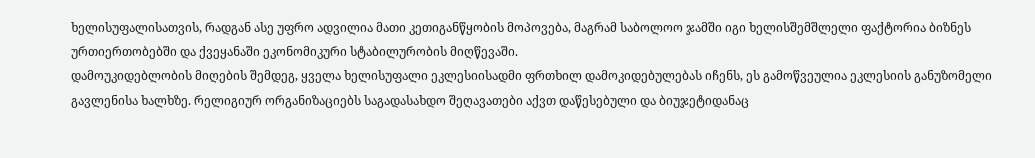ხელისუფალისათვის, რადგან ასე უფრო ადვილია მათი კეთიგანწყობის მოპოვება, მაგრამ საბოლოო ჯამში იგი ხელისშემშლელი ფაქტორია ბიზნეს ურთიერთობებში და ქვეყანაში ეკონომიკური სტაბილურობის მიღწევაში.
დამოუკიდებლობის მიღების შემდეგ, ყველა ხელისუფალი ეკლესიისადმი ფრთხილ დამოკიდებულებას იჩენს, ეს გამოწვეულია ეკლესიის განუზომელი გავლენისა ხალხზე. რელიგიურ ორგანიზაციებს საგადასახდო შეღავათები აქვთ დაწესებული და ბიუჯეტიდანაც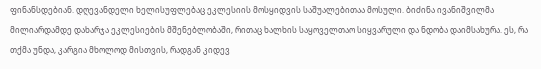ფინანსდებიან. დღევანდელი ხელისუფლებაც ეკლესიის მოსყიდვის საშუალებითაა მოსული. ბიძინა ივანიშვილმა მილიარდამდე დახარჯა ეკლესიების მშენებლობაში, რითაც ხალხის საყოველთაო სიყვარული და ნდობა დაიმსახურა. ეს, რა თქმა უნდა, კარგია მხოლოდ მისთვის, რადგან კიდევ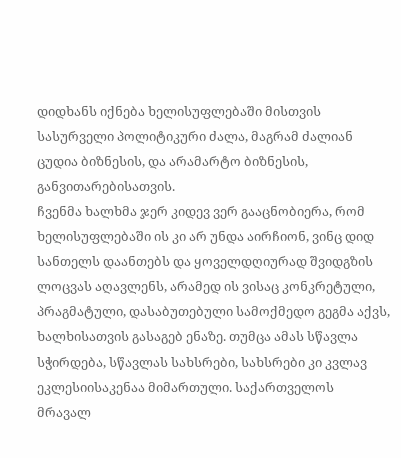დიდხანს იქნება ხელისუფლებაში მისთვის სასურველი პოლიტიკური ძალა, მაგრამ ძალიან ცუდია ბიზნესის, და არამარტო ბიზნესის, განვითარებისათვის.
ჩვენმა ხალხმა ჯერ კიდევ ვერ გააცნობიერა, რომ ხელისუფლებაში ის კი არ უნდა აირჩიონ, ვინც დიდ სანთელს დაანთებს და ყოველდღიურად შვიდგზის ლოცვას აღავლენს, არამედ ის ვისაც კონკრეტული, პრაგმატული, დასაბუთებული სამოქმედო გეგმა აქვს, ხალხისათვის გასაგებ ენაზე. თუმცა ამას სწავლა სჭირდება, სწავლას სახსრები, სახსრები კი კვლავ ეკლესიისაკენაა მიმართული. საქართველოს მრავალ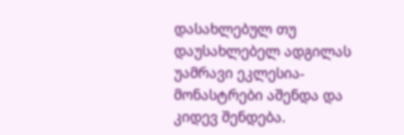დასახლებულ თუ დაუსახლებელ ადგილას უამრავი ეკლესია-მონასტრები აშენდა და კიდევ შენდება.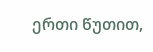ერთი წუთით,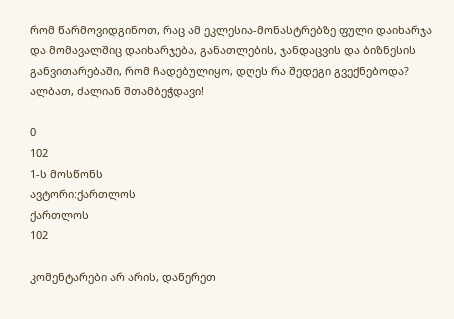რომ წარმოვიდგინოთ, რაც ამ ეკლესია-მონასტრებზე ფული დაიხარჯა და მომავალშიც დაიხარჯება, განათლების, ჯანდაცვის და ბიზნესის განვითარებაში, რომ ჩადებულიყო, დღეს რა შედეგი გვექნებოდა? ალბათ, ძალიან შთამბეჭდავი!

0
102
1-ს მოსწონს
ავტორი:ქართლოს
ქართლოს
102

კომენტარები არ არის, დაწერეთ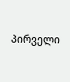პირველი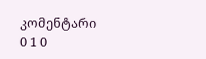კომენტარი
0 1 0